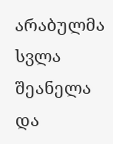არაბულმა სვლა შეანელა და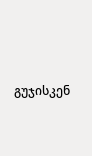გუჯისკენ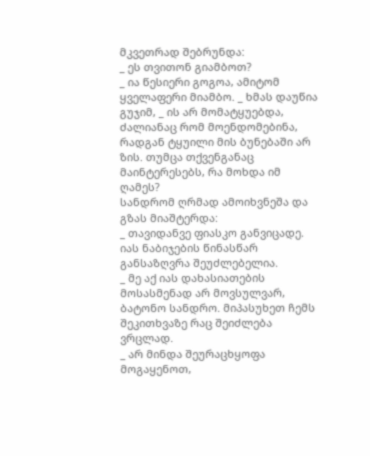მკვეთრად შებრუნდა:
_ ეს თვითონ გიამბოთ?
_ ია წესიერი გოგოა, ამიტომ ყველაფერი მიამბო. _ ხმას დაუწია გუჯიმ, _ ის არ მომატყუებდა, ძალიანაც რომ მოენდომებინა, რადგან ტყუილი მის ბუნებაში არ ზის. თუმცა თქვენგანაც მაინტერესებს, რა მოხდა იმ ღამეს?
სანდრომ ღრმად ამოიხვნეშა და გზას მიაშტერდა:
_ თავიდანვე ფიასკო განვიცადე. იას ნაბიჯების წინასწარ განსაზღვრა შეუძლებელია.
_ მე აქ იას დახასიათების მოსასმენად არ მოვსულვარ, ბატონო სანდრო. მიპასუხეთ ჩემს შეკითხვაზე რაც შეიძლება ვრცლად.
_ არ მინდა შეურაცხყოფა მოგაყენოთ,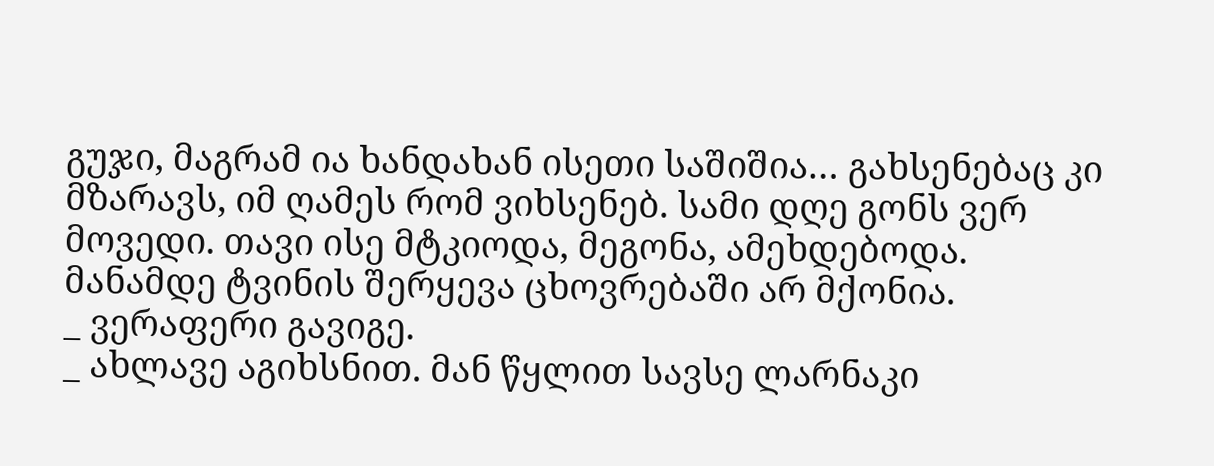გუჯი, მაგრამ ია ხანდახან ისეთი საშიშია… გახსენებაც კი მზარავს, იმ ღამეს რომ ვიხსენებ. სამი დღე გონს ვერ მოვედი. თავი ისე მტკიოდა, მეგონა, ამეხდებოდა. მანამდე ტვინის შერყევა ცხოვრებაში არ მქონია.
_ ვერაფერი გავიგე.
_ ახლავე აგიხსნით. მან წყლით სავსე ლარნაკი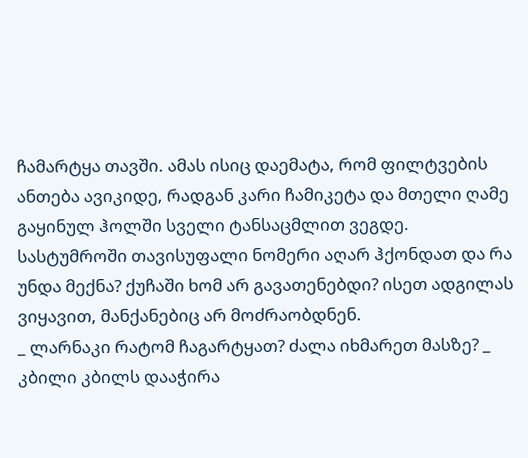ჩამარტყა თავში. ამას ისიც დაემატა, რომ ფილტვების ანთება ავიკიდე, რადგან კარი ჩამიკეტა და მთელი ღამე გაყინულ ჰოლში სველი ტანსაცმლით ვეგდე. სასტუმროში თავისუფალი ნომერი აღარ ჰქონდათ და რა უნდა მექნა? ქუჩაში ხომ არ გავათენებდი? ისეთ ადგილას ვიყავით, მანქანებიც არ მოძრაობდნენ.
_ ლარნაკი რატომ ჩაგარტყათ? ძალა იხმარეთ მასზე? _ კბილი კბილს დააჭირა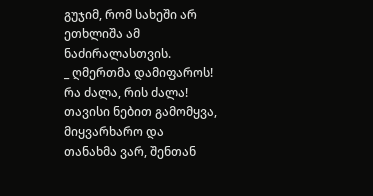გუჯიმ, რომ სახეში არ ეთხლიშა ამ ნაძირალასთვის.
_ ღმერთმა დამიფაროს! რა ძალა, რის ძალა! თავისი ნებით გამომყვა, მიყვარხარო და თანახმა ვარ, შენთან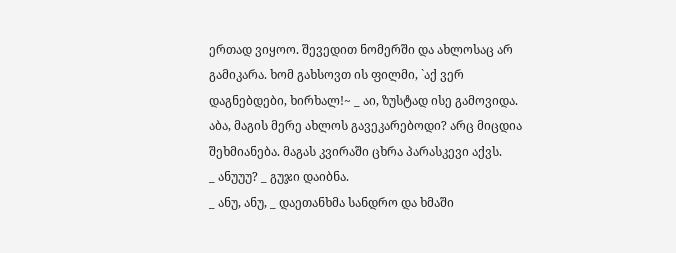ერთად ვიყოო. შევედით ნომერში და ახლოსაც არ გამიკარა. ხომ გახსოვთ ის ფილმი, `აქ ვერ დაგნებდები, ხირხალ!~ _ აი, ზუსტად ისე გამოვიდა. აბა, მაგის მერე ახლოს გავეკარებოდი? არც მიცდია შეხმიანება. მაგას კვირაში ცხრა პარასკევი აქვს.
_ ანუუუ? _ გუჯი დაიბნა.
_ ანუ, ანუ, _ დაეთანხმა სანდრო და ხმაში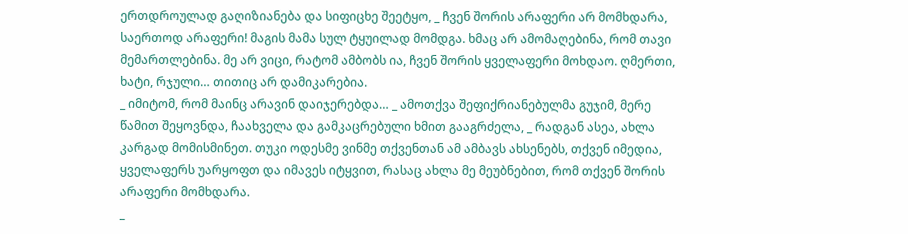ერთდროულად გაღიზიანება და სიფიცხე შეეტყო, _ ჩვენ შორის არაფერი არ მომხდარა, საერთოდ არაფერი! მაგის მამა სულ ტყუილად მომდგა. ხმაც არ ამომაღებინა, რომ თავი მემართლებინა. მე არ ვიცი, რატომ ამბობს ია, ჩვენ შორის ყველაფერი მოხდაო. ღმერთი, ხატი, რჯული… თითიც არ დამიკარებია.
_ იმიტომ, რომ მაინც არავინ დაიჯერებდა… _ ამოთქვა შეფიქრიანებულმა გუჯიმ, მერე წამით შეყოვნდა, ჩაახველა და გამკაცრებული ხმით გააგრძელა, _ რადგან ასეა, ახლა კარგად მომისმინეთ. თუკი ოდესმე ვინმე თქვენთან ამ ამბავს ახსენებს, თქვენ იმედია, ყველაფერს უარყოფთ და იმავეს იტყვით, რასაც ახლა მე მეუბნებით, რომ თქვენ შორის არაფერი მომხდარა.
_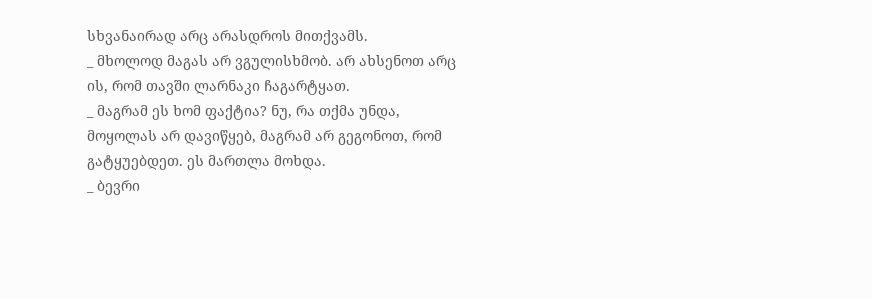სხვანაირად არც არასდროს მითქვამს.
_ მხოლოდ მაგას არ ვგულისხმობ. არ ახსენოთ არც ის, რომ თავში ლარნაკი ჩაგარტყათ.
_ მაგრამ ეს ხომ ფაქტია? ნუ, რა თქმა უნდა, მოყოლას არ დავიწყებ, მაგრამ არ გეგონოთ, რომ გატყუებდეთ. ეს მართლა მოხდა.
_ ბევრი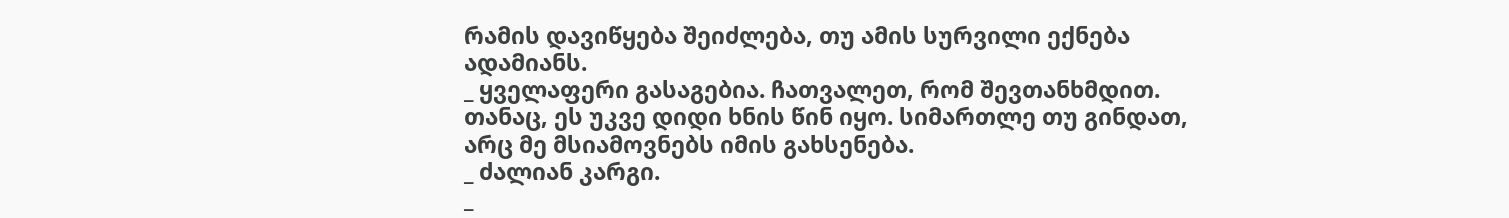რამის დავიწყება შეიძლება, თუ ამის სურვილი ექნება ადამიანს.
_ ყველაფერი გასაგებია. ჩათვალეთ, რომ შევთანხმდით. თანაც, ეს უკვე დიდი ხნის წინ იყო. სიმართლე თუ გინდათ, არც მე მსიამოვნებს იმის გახსენება.
_ ძალიან კარგი.
_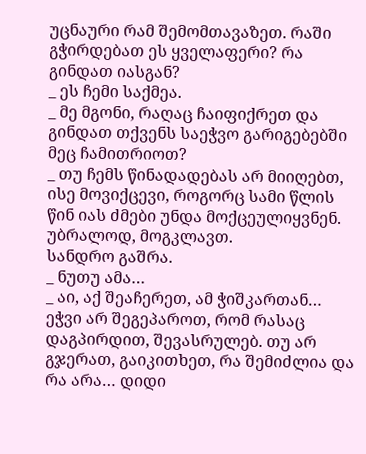უცნაური რამ შემომთავაზეთ. რაში გჭირდებათ ეს ყველაფერი? რა გინდათ იასგან?
_ ეს ჩემი საქმეა.
_ მე მგონი, რაღაც ჩაიფიქრეთ და გინდათ თქვენს საეჭვო გარიგებებში მეც ჩამითრიოთ?
_ თუ ჩემს წინადადებას არ მიიღებთ, ისე მოვიქცევი, როგორც სამი წლის წინ იას ძმები უნდა მოქცეულიყვნენ. უბრალოდ, მოგკლავთ.
სანდრო გაშრა.
_ ნუთუ ამა…
_ აი, აქ შეაჩერეთ, ამ ჭიშკართან… ეჭვი არ შეგეპაროთ, რომ რასაც დაგპირდით, შევასრულებ. თუ არ გჯერათ, გაიკითხეთ, რა შემიძლია და რა არა… დიდი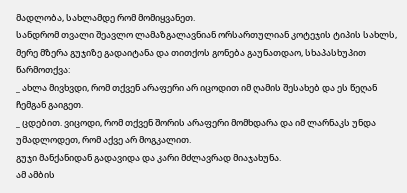მადლობა, სახლამდე რომ მომიყვანეთ.
სანდრომ თვალი შეავლო ლამაზგალავნიან ორსართულიან კოტეჯის ტიპის სახლს, მერე მზერა გუჯიზე გადაიტანა და თითქოს გონება გაუნათდაო, სხაპასხუპით წარმოთქვა:
_ ახლა მივხვდი, რომ თქვენ არაფერი არ იცოდით იმ ღამის შესახებ და ეს წეღან ჩემგან გაიგეთ.
_ ცდებით. ვიცოდი, რომ თქვენ შორის არაფერი მომხდარა და იმ ლარნაკს უნდა უმადლოდეთ, რომ აქვე არ მოგკალით.
გუჯი მანქანიდან გადავიდა და კარი მძლავრად მიაჯახუნა.
ამ ამბის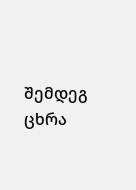შემდეგ ცხრა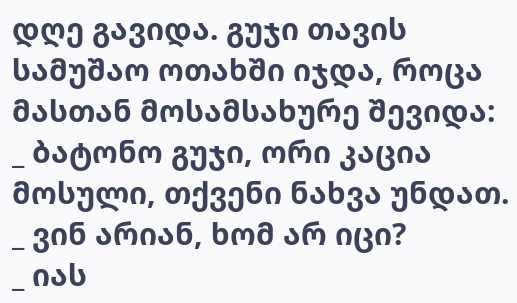დღე გავიდა. გუჯი თავის სამუშაო ოთახში იჯდა, როცა მასთან მოსამსახურე შევიდა:
_ ბატონო გუჯი, ორი კაცია მოსული, თქვენი ნახვა უნდათ.
_ ვინ არიან, ხომ არ იცი?
_ იას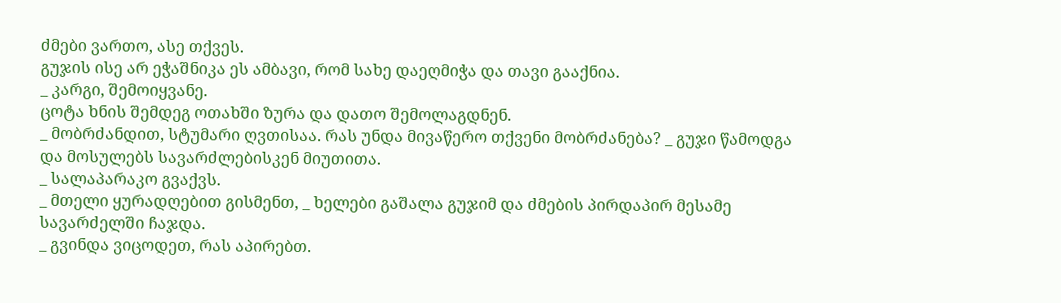ძმები ვართო, ასე თქვეს.
გუჯის ისე არ ეჭაშნიკა ეს ამბავი, რომ სახე დაეღმიჭა და თავი გააქნია.
_ კარგი, შემოიყვანე.
ცოტა ხნის შემდეგ ოთახში ზურა და დათო შემოლაგდნენ.
_ მობრძანდით, სტუმარი ღვთისაა. რას უნდა მივაწერო თქვენი მობრძანება? _ გუჯი წამოდგა და მოსულებს სავარძლებისკენ მიუთითა.
_ სალაპარაკო გვაქვს.
_ მთელი ყურადღებით გისმენთ, _ ხელები გაშალა გუჯიმ და ძმების პირდაპირ მესამე სავარძელში ჩაჯდა.
_ გვინდა ვიცოდეთ, რას აპირებთ.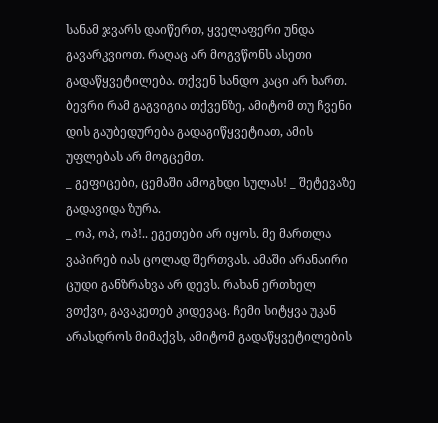სანამ ჯვარს დაიწერთ, ყველაფერი უნდა გავარკვიოთ. რაღაც არ მოგვწონს ასეთი გადაწყვეტილება. თქვენ სანდო კაცი არ ხართ. ბევრი რამ გაგვიგია თქვენზე, ამიტომ თუ ჩვენი დის გაუბედურება გადაგიწყვეტიათ, ამის უფლებას არ მოგცემთ.
_ გეფიცები, ცემაში ამოგხდი სულას! _ შეტევაზე გადავიდა ზურა.
_ ოპ, ოპ, ოპ!.. ეგეთები არ იყოს. მე მართლა ვაპირებ იას ცოლად შერთვას. ამაში არანაირი ცუდი განზრახვა არ დევს. რახან ერთხელ ვთქვი, გავაკეთებ კიდევაც. ჩემი სიტყვა უკან არასდროს მიმაქვს, ამიტომ გადაწყვეტილების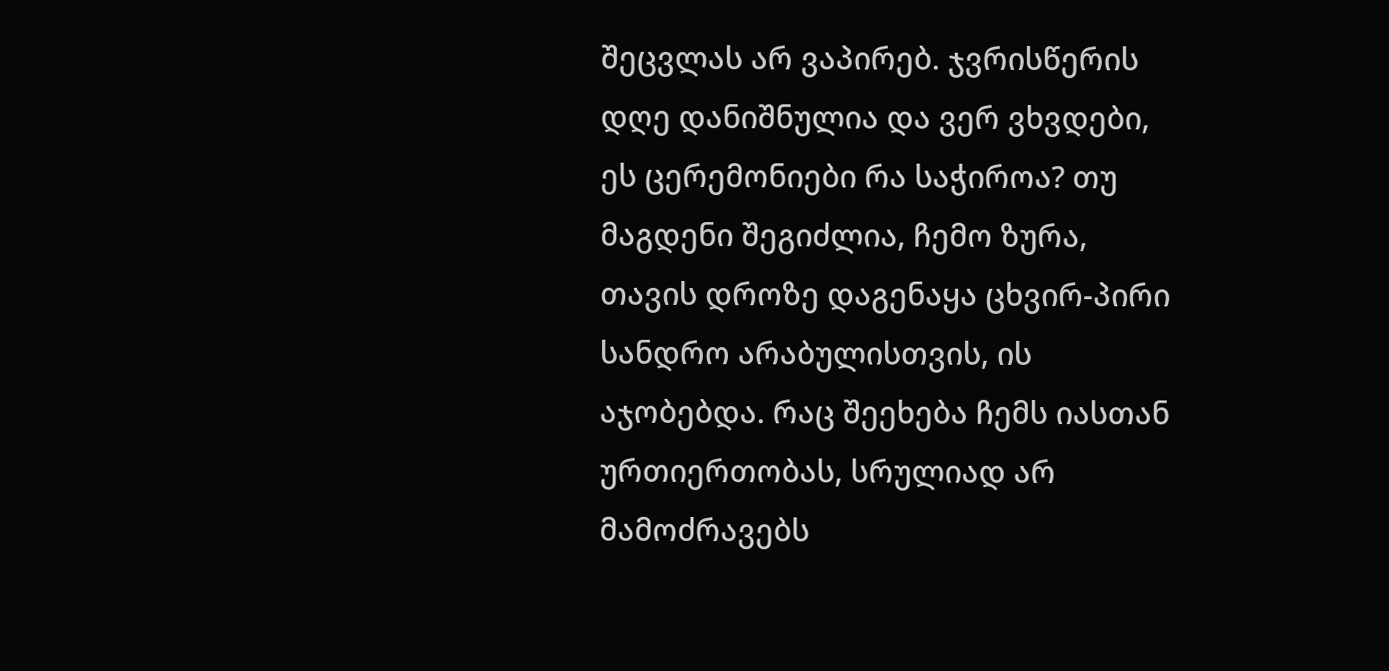შეცვლას არ ვაპირებ. ჯვრისწერის დღე დანიშნულია და ვერ ვხვდები, ეს ცერემონიები რა საჭიროა? თუ მაგდენი შეგიძლია, ჩემო ზურა, თავის დროზე დაგენაყა ცხვირ-პირი სანდრო არაბულისთვის, ის აჯობებდა. რაც შეეხება ჩემს იასთან ურთიერთობას, სრულიად არ მამოძრავებს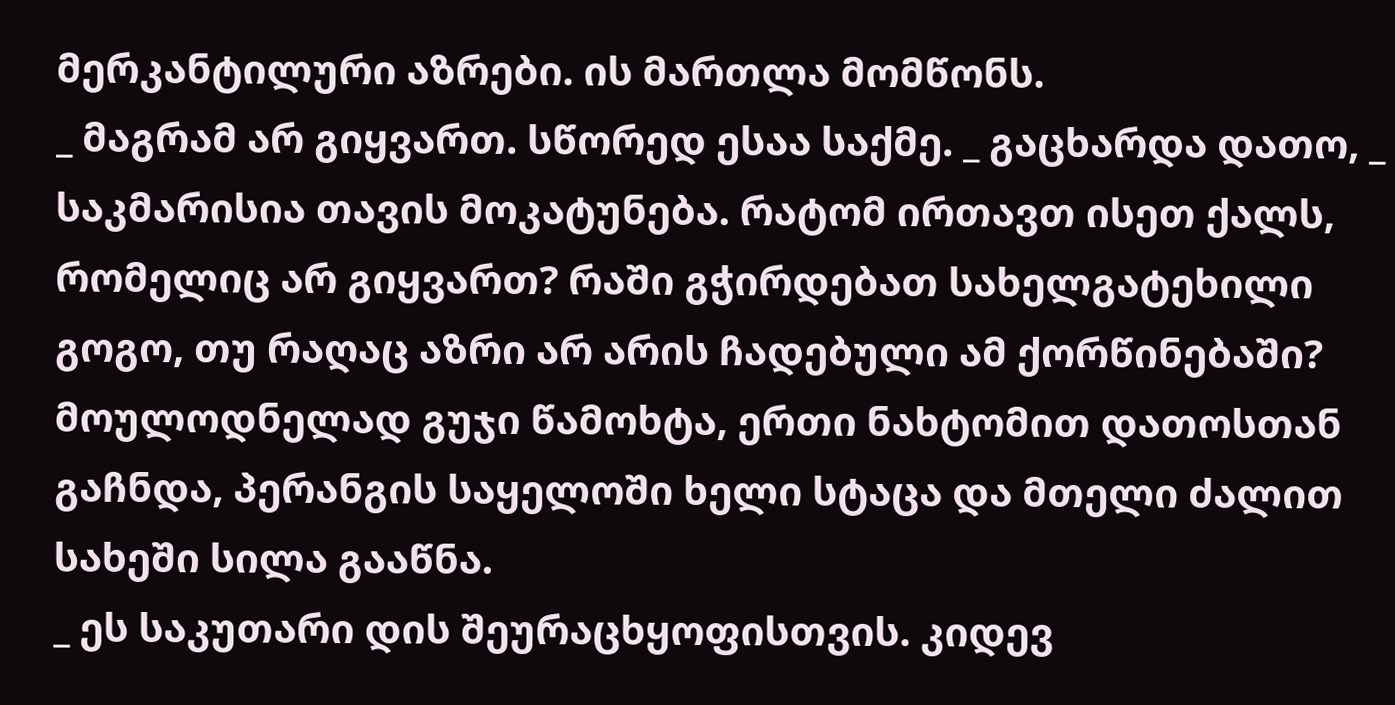მერკანტილური აზრები. ის მართლა მომწონს.
_ მაგრამ არ გიყვართ. სწორედ ესაა საქმე. _ გაცხარდა დათო, _ საკმარისია თავის მოკატუნება. რატომ ირთავთ ისეთ ქალს, რომელიც არ გიყვართ? რაში გჭირდებათ სახელგატეხილი გოგო, თუ რაღაც აზრი არ არის ჩადებული ამ ქორწინებაში?
მოულოდნელად გუჯი წამოხტა, ერთი ნახტომით დათოსთან გაჩნდა, პერანგის საყელოში ხელი სტაცა და მთელი ძალით სახეში სილა გააწნა.
_ ეს საკუთარი დის შეურაცხყოფისთვის. კიდევ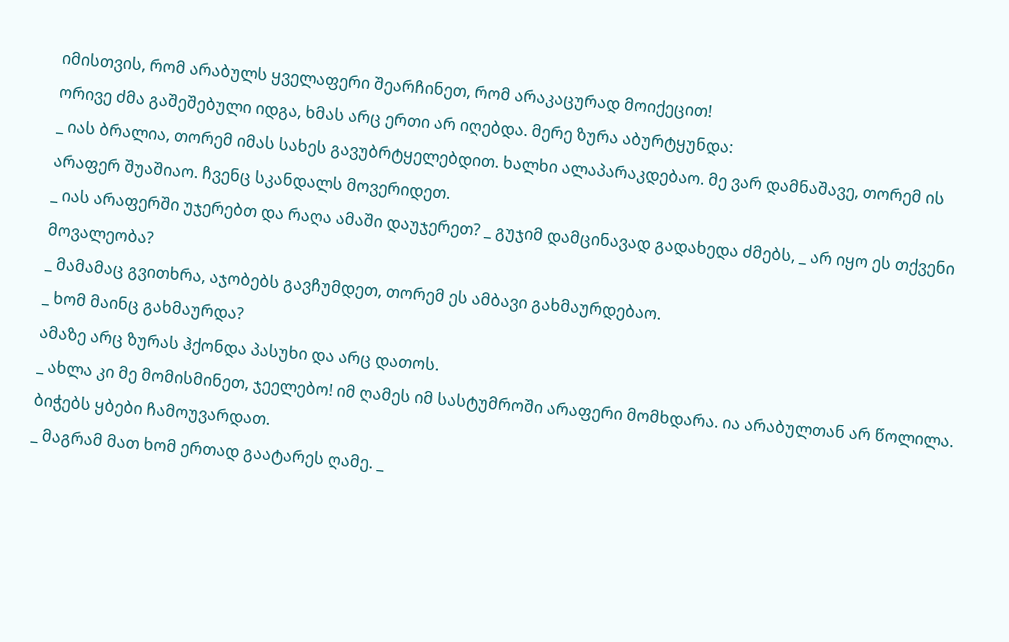იმისთვის, რომ არაბულს ყველაფერი შეარჩინეთ, რომ არაკაცურად მოიქეცით!
ორივე ძმა გაშეშებული იდგა, ხმას არც ერთი არ იღებდა. მერე ზურა აბურტყუნდა:
_ იას ბრალია, თორემ იმას სახეს გავუბრტყელებდით. ხალხი ალაპარაკდებაო. მე ვარ დამნაშავე, თორემ ის არაფერ შუაშიაო. ჩვენც სკანდალს მოვერიდეთ.
_ იას არაფერში უჯერებთ და რაღა ამაში დაუჯერეთ? _ გუჯიმ დამცინავად გადახედა ძმებს, _ არ იყო ეს თქვენი მოვალეობა?
_ მამამაც გვითხრა, აჯობებს გავჩუმდეთ, თორემ ეს ამბავი გახმაურდებაო.
_ ხომ მაინც გახმაურდა?
ამაზე არც ზურას ჰქონდა პასუხი და არც დათოს.
_ ახლა კი მე მომისმინეთ, ჯეელებო! იმ ღამეს იმ სასტუმროში არაფერი მომხდარა. ია არაბულთან არ წოლილა.
ბიჭებს ყბები ჩამოუვარდათ.
_ მაგრამ მათ ხომ ერთად გაატარეს ღამე. _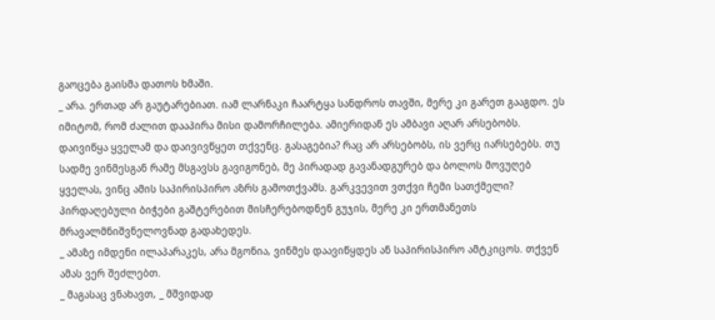გაოცება გაისმა დათოს ხმაში.
_ არა. ერთად არ გაუტარებიათ. იამ ლარნაკი ჩაარტყა სანდროს თავში, მერე კი გარეთ გააგდო. ეს იმიტომ, რომ ძალით დააპირა მისი დამორჩილება. ამიერიდან ეს ამბავი აღარ არსებობს. დაივიწყა ყველამ და დაივივწყეთ თქვენც. გასაგებია? რაც არ არსებობს, ის ვერც იარსებებს. თუ სადმე ვინმესგან რამე მსგავსს გავიგონებ, მე პირადად გავანადგურებ და ბოლოს მოვუღებ ყველას, ვინც ამის საპირისპირო აზრს გამოთქვამს. გარკვევით ვთქვი ჩემი სათქმელი?
პირდაღებული ბიჭები გაშტერებით მისჩერებოდნენ გუჯის, მერე კი ერთმანეთს მრავალმნიშვნელოვნად გადახედეს.
_ ამაზე იმდენი ილაპარაკეს, არა მგონია, ვინმეს დაავიწყდეს ან საპირისპირო ამტკიცოს. თქვენ ამას ვერ შეძლებთ.
_ მაგასაც ვნახავთ, _ მშვიდად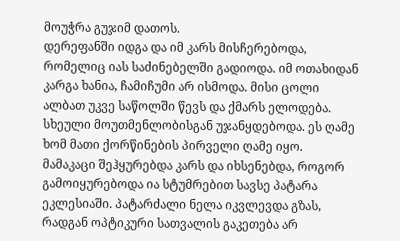მოუჭრა გუჯიმ დათოს.
დერეფანში იდგა და იმ კარს მისჩერებოდა, რომელიც იას საძინებელში გადიოდა. იმ ოთახიდან კარგა ხანია, ჩამიჩუმი არ ისმოდა. მისი ცოლი ალბათ უკვე საწოლში წევს და ქმარს ელოდება.
სხეული მოუთმენლობისგან უჯანყდებოდა. ეს ღამე ხომ მათი ქორწინების პირველი ღამე იყო.
მამაკაცი შეჰყურებდა კარს და იხსენებდა, როგორ გამოიყურებოდა ია სტუმრებით სავსე პატარა ეკლესიაში. პატარძალი ნელა იკვლევდა გზას, რადგან ოპტიკური სათვალის გაკეთება არ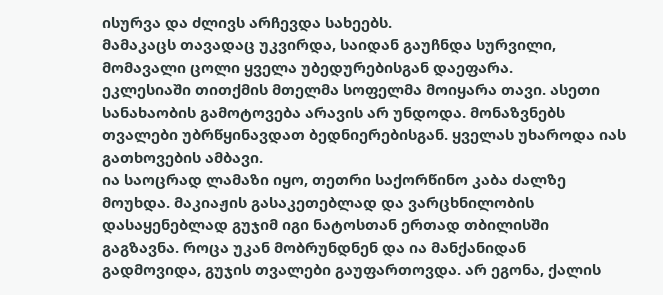ისურვა და ძლივს არჩევდა სახეებს.
მამაკაცს თავადაც უკვირდა, საიდან გაუჩნდა სურვილი, მომავალი ცოლი ყველა უბედურებისგან დაეფარა.
ეკლესიაში თითქმის მთელმა სოფელმა მოიყარა თავი. ასეთი სანახაობის გამოტოვება არავის არ უნდოდა. მონაზვნებს თვალები უბრწყინავდათ ბედნიერებისგან. ყველას უხაროდა იას გათხოვების ამბავი.
ია საოცრად ლამაზი იყო, თეთრი საქორწინო კაბა ძალზე მოუხდა. მაკიაჟის გასაკეთებლად და ვარცხნილობის დასაყენებლად გუჯიმ იგი ნატოსთან ერთად თბილისში გაგზავნა. როცა უკან მობრუნდნენ და ია მანქანიდან გადმოვიდა, გუჯის თვალები გაუფართოვდა. არ ეგონა, ქალის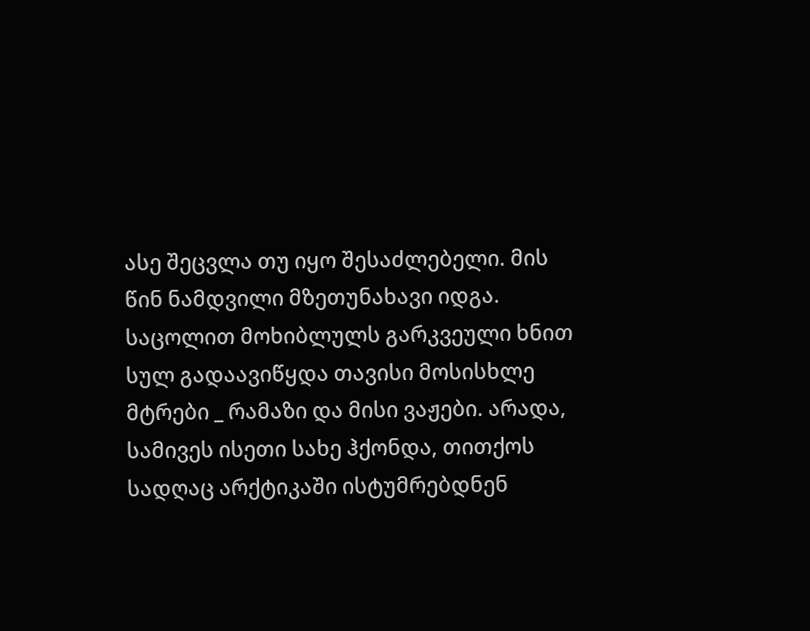ასე შეცვლა თუ იყო შესაძლებელი. მის წინ ნამდვილი მზეთუნახავი იდგა. საცოლით მოხიბლულს გარკვეული ხნით სულ გადაავიწყდა თავისი მოსისხლე მტრები _ რამაზი და მისი ვაჟები. არადა, სამივეს ისეთი სახე ჰქონდა, თითქოს სადღაც არქტიკაში ისტუმრებდნენ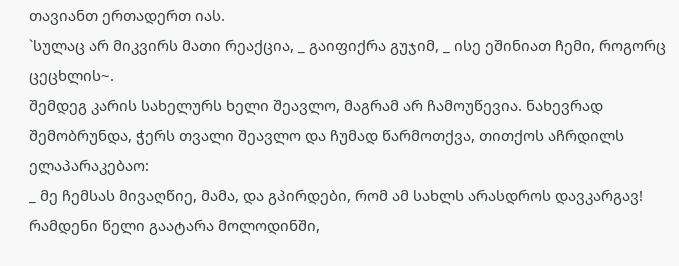თავიანთ ერთადერთ იას.
`სულაც არ მიკვირს მათი რეაქცია, _ გაიფიქრა გუჯიმ, _ ისე ეშინიათ ჩემი, როგორც ცეცხლის~.
შემდეგ კარის სახელურს ხელი შეავლო, მაგრამ არ ჩამოუწევია. ნახევრად შემობრუნდა, ჭერს თვალი შეავლო და ჩუმად წარმოთქვა, თითქოს აჩრდილს ელაპარაკებაო:
_ მე ჩემსას მივაღწიე, მამა, და გპირდები, რომ ამ სახლს არასდროს დავკარგავ!
რამდენი წელი გაატარა მოლოდინში,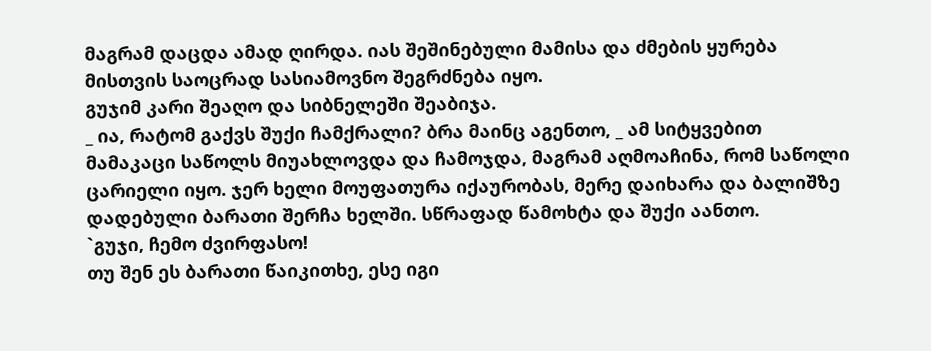მაგრამ დაცდა ამად ღირდა. იას შეშინებული მამისა და ძმების ყურება მისთვის საოცრად სასიამოვნო შეგრძნება იყო.
გუჯიმ კარი შეაღო და სიბნელეში შეაბიჯა.
_ ია, რატომ გაქვს შუქი ჩამქრალი? ბრა მაინც აგენთო, _ ამ სიტყვებით მამაკაცი საწოლს მიუახლოვდა და ჩამოჯდა, მაგრამ აღმოაჩინა, რომ საწოლი ცარიელი იყო. ჯერ ხელი მოუფათურა იქაურობას, მერე დაიხარა და ბალიშზე დადებული ბარათი შერჩა ხელში. სწრაფად წამოხტა და შუქი აანთო.
`გუჯი, ჩემო ძვირფასო!
თუ შენ ეს ბარათი წაიკითხე, ესე იგი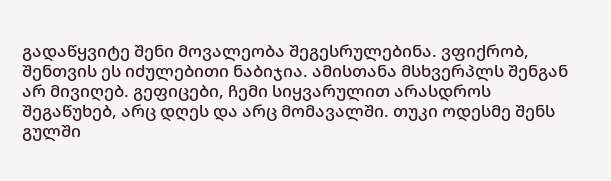გადაწყვიტე შენი მოვალეობა შეგესრულებინა. ვფიქრობ, შენთვის ეს იძულებითი ნაბიჯია. ამისთანა მსხვერპლს შენგან არ მივიღებ. გეფიცები, ჩემი სიყვარულით არასდროს შეგაწუხებ, არც დღეს და არც მომავალში. თუკი ოდესმე შენს გულში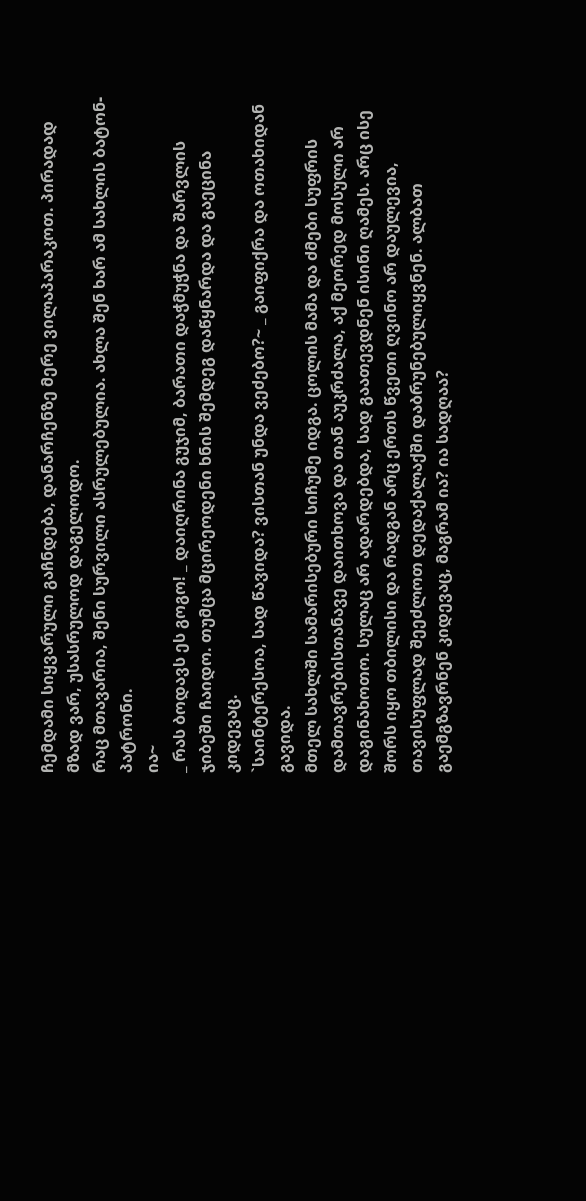ჩემდამი სიყვარული გაჩნდება, დანარჩენზე მერე ვილაპარაკოთ. პირადად მზად ვარ, უსასრულოდ დაგელოდო.
რაც მთავარია, შენი სურვილი ასრულებულია. ახლა შენ ხარ ამ სახლის ბატონ-პატრონი.
ია~
_ რას ბოდავს ეს გოგო! _ დაიღრინა გუჯიმ, ბარათი დაჭმუჭნა და შარვლის ჯიბეში ჩაიდო. თუმცა მცირეოდენი ხნის შემდეგ დაწყნარდა და გაეცინა კიდევაც.
`საინტერესოა, სად წავიდა? ვისთან უნდა ვეძებო?~ _ გაიფიქრა და ოთახიდან გავიდა.
მთელ სახლში სამარისებური სიჩუმე იდგა. ცოლის მამა და ძმები სუფრის დამთავრებისთანავე დაითხოვა და თან აუკრძალა, აქ მეორედ მოსული არ დაგინახოთო. სულაც არ ადარდებდა, სად გაათევდნენ ისინი ღამეს. არც ისე შორს იყო თბილისი და რადგან არც ერთს წვეთი ღვინო არ დაულევია, თავისუფლად შეეძლოთ დედაქალაქში დაბრუნებულიყვნენ. ალბათ გაემგზავრნენ კიდევაც, მაგრამ ია? ია სადღაა?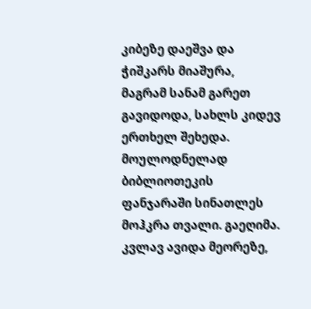კიბეზე დაეშვა და ჭიშკარს მიაშურა, მაგრამ სანამ გარეთ გავიდოდა, სახლს კიდევ ერთხელ შეხედა. მოულოდნელად ბიბლიოთეკის ფანჯარაში სინათლეს მოჰკრა თვალი. გაეღიმა. კვლავ ავიდა მეორეზე,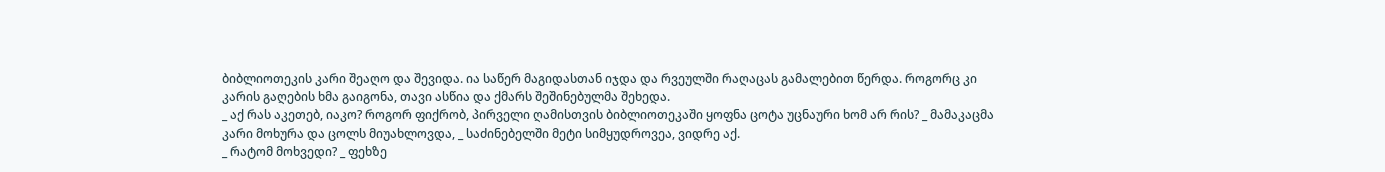ბიბლიოთეკის კარი შეაღო და შევიდა. ია საწერ მაგიდასთან იჯდა და რვეულში რაღაცას გამალებით წერდა. როგორც კი კარის გაღების ხმა გაიგონა, თავი ასწია და ქმარს შეშინებულმა შეხედა.
_ აქ რას აკეთებ, იაკო? როგორ ფიქრობ, პირველი ღამისთვის ბიბლიოთეკაში ყოფნა ცოტა უცნაური ხომ არ რის? _ მამაკაცმა კარი მოხურა და ცოლს მიუახლოვდა, _ საძინებელში მეტი სიმყუდროვეა, ვიდრე აქ.
_ რატომ მოხვედი? _ ფეხზე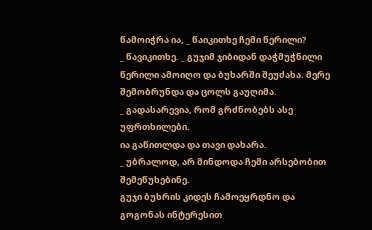წამოიჭრა ია, _ წაიკითხე ჩემი წერილი?
_ წავიკითხე. _ გუჯიმ ჯიბიდან დაჭმუჭნილი წერილი ამოიღო და ბუხარში შეუძახა. მერე შემობრუნდა და ცოლს გაუღიმა.
_ გადასარევია, რომ გრძნობებს ასე უფრთხილები.
ია გაწითლდა და თავი დახარა.
_ უბრალოდ, არ მინდოდა ჩემი არსებობით შემეწუხებინე.
გუჯი ბუხრის კიდეს ჩამოეყრდნო და გოგონას ინტერესით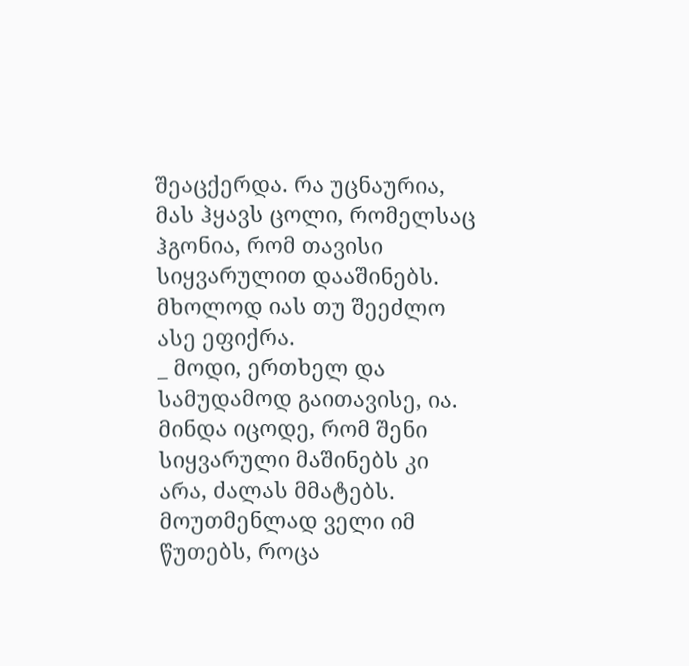შეაცქერდა. რა უცნაურია, მას ჰყავს ცოლი, რომელსაც ჰგონია, რომ თავისი სიყვარულით დააშინებს. მხოლოდ იას თუ შეეძლო ასე ეფიქრა.
_ მოდი, ერთხელ და სამუდამოდ გაითავისე, ია. მინდა იცოდე, რომ შენი სიყვარული მაშინებს კი არა, ძალას მმატებს. მოუთმენლად ველი იმ წუთებს, როცა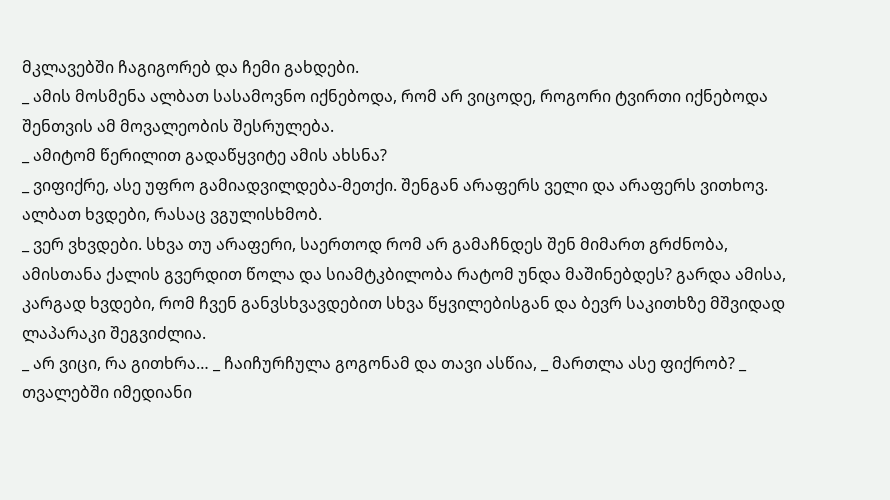მკლავებში ჩაგიგორებ და ჩემი გახდები.
_ ამის მოსმენა ალბათ სასამოვნო იქნებოდა, რომ არ ვიცოდე, როგორი ტვირთი იქნებოდა შენთვის ამ მოვალეობის შესრულება.
_ ამიტომ წერილით გადაწყვიტე ამის ახსნა?
_ ვიფიქრე, ასე უფრო გამიადვილდება-მეთქი. შენგან არაფერს ველი და არაფერს ვითხოვ. ალბათ ხვდები, რასაც ვგულისხმობ.
_ ვერ ვხვდები. სხვა თუ არაფერი, საერთოდ რომ არ გამაჩნდეს შენ მიმართ გრძნობა, ამისთანა ქალის გვერდით წოლა და სიამტკბილობა რატომ უნდა მაშინებდეს? გარდა ამისა, კარგად ხვდები, რომ ჩვენ განვსხვავდებით სხვა წყვილებისგან და ბევრ საკითხზე მშვიდად ლაპარაკი შეგვიძლია.
_ არ ვიცი, რა გითხრა… _ ჩაიჩურჩულა გოგონამ და თავი ასწია, _ მართლა ასე ფიქრობ? _ თვალებში იმედიანი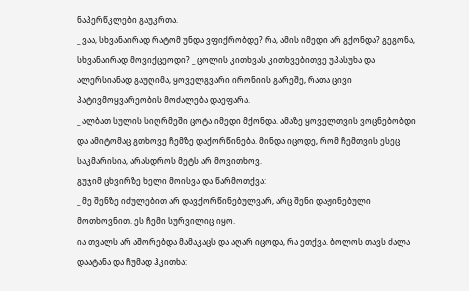ნაპერწკლები გაუკრთა.
_ ვაა, სხვანაირად რატომ უნდა ვფიქრობდე? რა, ამის იმედი არ გქონდა? გეგონა, სხვანაირად მოვიქცეოდი? _ ცოლის კითხვას კითხვებითვე უპასუხა და ალერსიანად გაუღიმა, ყოველგვარი ირონიის გარეშე, რათა ცივი პატივმოყვარეობის მოძალება დაეფარა.
_ ალბათ სულის სიღრმეში ცოტა იმედი მქონდა. ამაზე ყოველთვის ვოცნებობდი და ამიტომაც გთხოვე ჩემზე დაქორწინება. მინდა იცოდე, რომ ჩემთვის ესეც საკმარისია, არასდროს მეტს არ მოვითხოვ.
გუჯიმ ცხვირზე ხელი მოისვა და წარმოთქვა:
_ მე შენზე იძულებით არ დავქორწინებულვარ, არც შენი დაჟინებული მოთხოვნით. ეს ჩემი სურვილიც იყო.
ია თვალს არ აშორებდა მამაკაცს და აღარ იცოდა, რა ეთქვა. ბოლოს თავს ძალა დაატანა და ჩუმად ჰკითხა: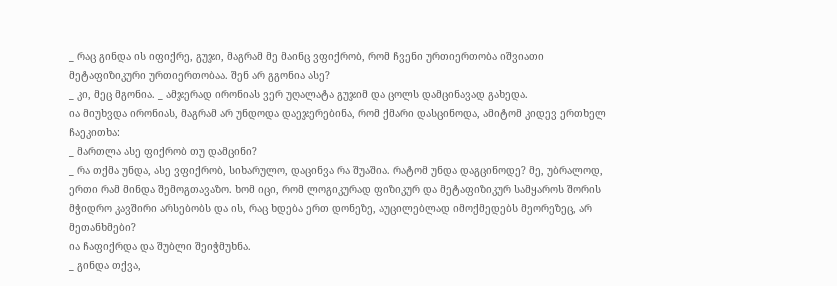_ რაც გინდა ის იფიქრე, გუჯი, მაგრამ მე მაინც ვფიქრობ, რომ ჩვენი ურთიერთობა იშვიათი მეტაფიზიკური ურთიერთობაა. შენ არ გგონია ასე?
_ კი, მეც მგონია. _ ამჯერად ირონიას ვერ უღალატა გუჯიმ და ცოლს დამცინავად გახედა.
ია მიუხვდა ირონიას, მაგრამ არ უნდოდა დაეჯერებინა, რომ ქმარი დასცინოდა, ამიტომ კიდევ ერთხელ ჩაეკითხა:
_ მართლა ასე ფიქრობ თუ დამცინი?
_ რა თქმა უნდა, ასე ვფიქრობ, სიხარულო, დაცინვა რა შუაშია. რატომ უნდა დაგცინოდე? მე, უბრალოდ, ერთი რამ მინდა შემოგთავაზო. ხომ იცი, რომ ლოგიკურად ფიზიკურ და მეტაფიზიკურ სამყაროს შორის მჭიდრო კავშირი არსებობს და ის, რაც ხდება ერთ დონეზე, აუცილებლად იმოქმედებს მეორეზეც, არ მეთანხმები?
ია ჩაფიქრდა და შუბლი შეიჭმუხნა.
_ გინდა თქვა,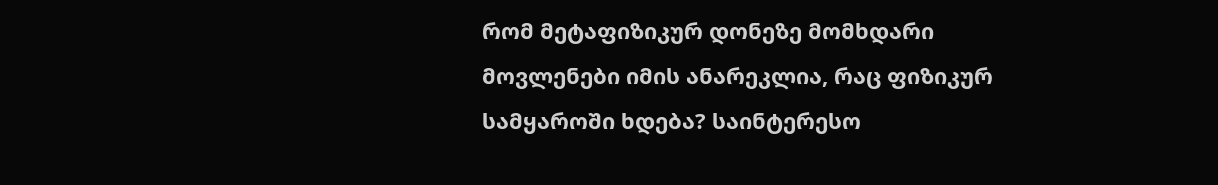რომ მეტაფიზიკურ დონეზე მომხდარი მოვლენები იმის ანარეკლია, რაც ფიზიკურ სამყაროში ხდება? საინტერესო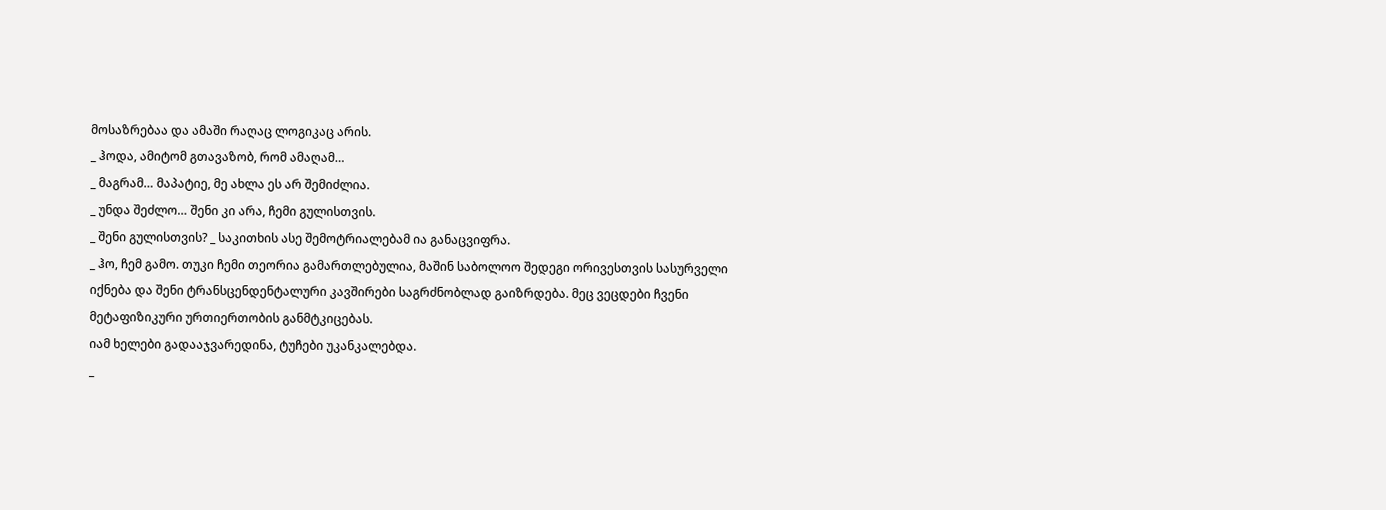მოსაზრებაა და ამაში რაღაც ლოგიკაც არის.
_ ჰოდა, ამიტომ გთავაზობ, რომ ამაღამ…
_ მაგრამ… მაპატიე, მე ახლა ეს არ შემიძლია.
_ უნდა შეძლო… შენი კი არა, ჩემი გულისთვის.
_ შენი გულისთვის? _ საკითხის ასე შემოტრიალებამ ია განაცვიფრა.
_ ჰო, ჩემ გამო. თუკი ჩემი თეორია გამართლებულია, მაშინ საბოლოო შედეგი ორივესთვის სასურველი იქნება და შენი ტრანსცენდენტალური კავშირები საგრძნობლად გაიზრდება. მეც ვეცდები ჩვენი მეტაფიზიკური ურთიერთობის განმტკიცებას.
იამ ხელები გადააჯვარედინა, ტუჩები უკანკალებდა.
_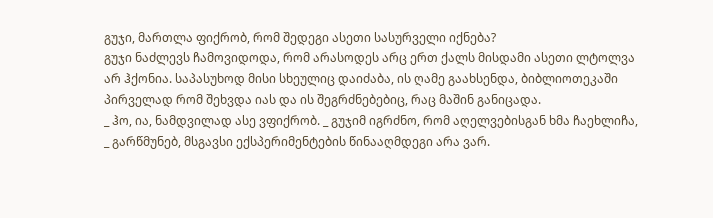გუჯი, მართლა ფიქრობ, რომ შედეგი ასეთი სასურველი იქნება?
გუჯი ნაძლევს ჩამოვიდოდა, რომ არასოდეს არც ერთ ქალს მისდამი ასეთი ლტოლვა არ ჰქონია. საპასუხოდ მისი სხეულიც დაიძაბა, ის ღამე გაახსენდა, ბიბლიოთეკაში პირველად რომ შეხვდა იას და ის შეგრძნებებიც, რაც მაშინ განიცადა.
_ ჰო, ია, ნამდვილად ასე ვფიქრობ. _ გუჯიმ იგრძნო, რომ აღელვებისგან ხმა ჩაეხლიჩა, _ გარწმუნებ, მსგავსი ექსპერიმენტების წინააღმდეგი არა ვარ.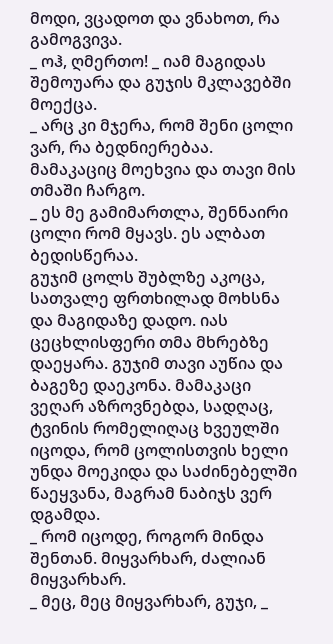მოდი, ვცადოთ და ვნახოთ, რა გამოგვივა.
_ ოჰ, ღმერთო! _ იამ მაგიდას შემოუარა და გუჯის მკლავებში მოექცა.
_ არც კი მჯერა, რომ შენი ცოლი ვარ, რა ბედნიერებაა.
მამაკაციც მოეხვია და თავი მის თმაში ჩარგო.
_ ეს მე გამიმართლა, შენნაირი ცოლი რომ მყავს. ეს ალბათ ბედისწერაა.
გუჯიმ ცოლს შუბლზე აკოცა, სათვალე ფრთხილად მოხსნა და მაგიდაზე დადო. იას ცეცხლისფერი თმა მხრებზე დაეყარა. გუჯიმ თავი აუწია და ბაგეზე დაეკონა. მამაკაცი ვეღარ აზროვნებდა, სადღაც, ტვინის რომელიღაც ხვეულში იცოდა, რომ ცოლისთვის ხელი უნდა მოეკიდა და საძინებელში წაეყვანა, მაგრამ ნაბიჯს ვერ დგამდა.
_ რომ იცოდე, როგორ მინდა შენთან. მიყვარხარ, ძალიან მიყვარხარ.
_ მეც, მეც მიყვარხარ, გუჯი, _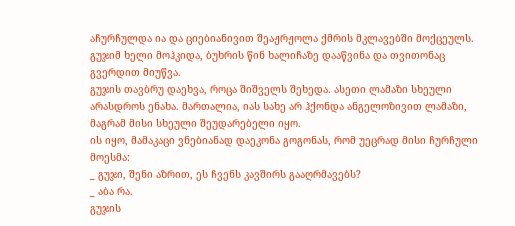აჩურჩულდა ია და ციებიანივით შეაჟრჟოლა ქმრის მკლავებში მოქცეულს.
გუჯიმ ხელი მოჰკიდა, ბუხრის წინ ხალიჩაზე დააწვინა და თვითონაც გვერდით მიუწვა.
გუჯის თავბრუ დაეხვა, როცა შიშველს შეხედა. ასეთი ლამაზი სხეული არასდროს ენახა. მართალია, იას სახე არ ჰქონდა ანგელოზივით ლამაზი, მაგრამ მისი სხეული შეუდარებელი იყო.
ის იყო, მამაკაცი ვნებიანად დაეკონა გოგონას, რომ უეცრად მისი ჩურჩული მოესმა:
_ გუჯი, შენი აზრით, ეს ჩვენს კავშირს გააღრმავებს?
_ აბა რა.
გუჯის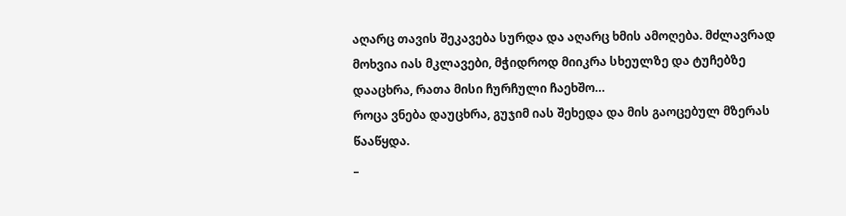აღარც თავის შეკავება სურდა და აღარც ხმის ამოღება. მძლავრად მოხვია იას მკლავები, მჭიდროდ მიიკრა სხეულზე და ტუჩებზე დააცხრა, რათა მისი ჩურჩული ჩაეხშო…
როცა ვნება დაუცხრა, გუჯიმ იას შეხედა და მის გაოცებულ მზერას წააწყდა.
_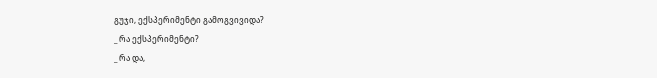გუჯი, ექსპერიმენტი გამოგვივიდა?
_ რა ექსპერიმენტი?
_ რა და,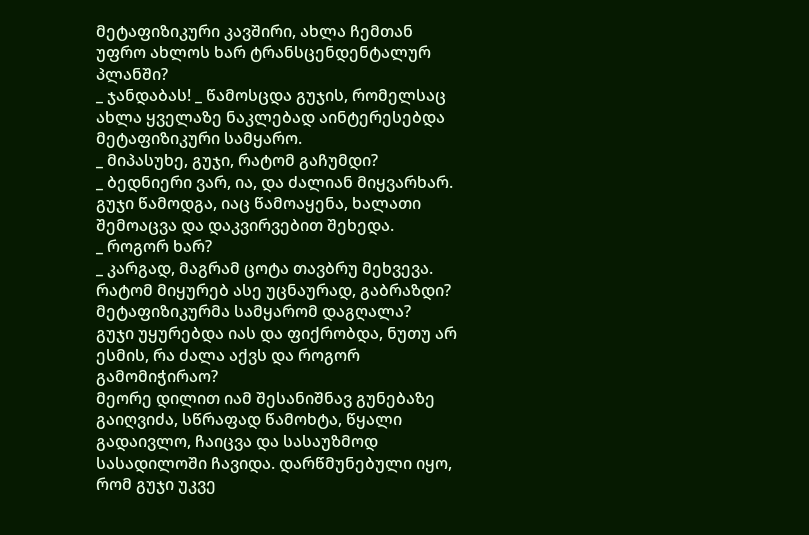მეტაფიზიკური კავშირი, ახლა ჩემთან უფრო ახლოს ხარ ტრანსცენდენტალურ პლანში?
_ ჯანდაბას! _ წამოსცდა გუჯის, რომელსაც ახლა ყველაზე ნაკლებად აინტერესებდა მეტაფიზიკური სამყარო.
_ მიპასუხე, გუჯი, რატომ გაჩუმდი?
_ ბედნიერი ვარ, ია, და ძალიან მიყვარხარ.
გუჯი წამოდგა, იაც წამოაყენა, ხალათი შემოაცვა და დაკვირვებით შეხედა.
_ როგორ ხარ?
_ კარგად, მაგრამ ცოტა თავბრუ მეხვევა. რატომ მიყურებ ასე უცნაურად, გაბრაზდი? მეტაფიზიკურმა სამყარომ დაგღალა?
გუჯი უყურებდა იას და ფიქრობდა, ნუთუ არ ესმის, რა ძალა აქვს და როგორ გამომიჭირაო?
მეორე დილით იამ შესანიშნავ გუნებაზე გაიღვიძა, სწრაფად წამოხტა, წყალი გადაივლო, ჩაიცვა და სასაუზმოდ სასადილოში ჩავიდა. დარწმუნებული იყო, რომ გუჯი უკვე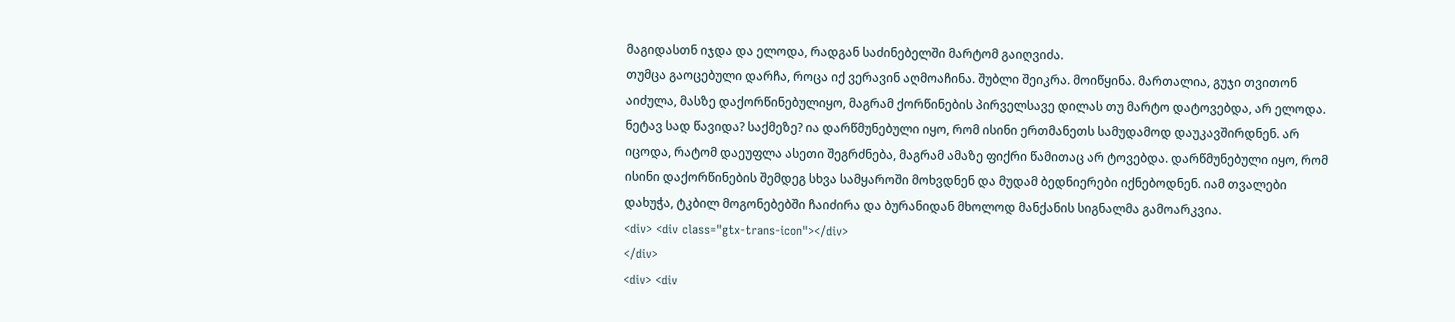მაგიდასთნ იჯდა და ელოდა, რადგან საძინებელში მარტომ გაიღვიძა.
თუმცა გაოცებული დარჩა, როცა იქ ვერავინ აღმოაჩინა. შუბლი შეიკრა. მოიწყინა. მართალია, გუჯი თვითონ აიძულა, მასზე დაქორწინებულიყო, მაგრამ ქორწინების პირველსავე დილას თუ მარტო დატოვებდა, არ ელოდა. ნეტავ სად წავიდა? საქმეზე? ია დარწმუნებული იყო, რომ ისინი ერთმანეთს სამუდამოდ დაუკავშირდნენ. არ იცოდა, რატომ დაეუფლა ასეთი შეგრძნება, მაგრამ ამაზე ფიქრი წამითაც არ ტოვებდა. დარწმუნებული იყო, რომ ისინი დაქორწინების შემდეგ სხვა სამყაროში მოხვდნენ და მუდამ ბედნიერები იქნებოდნენ. იამ თვალები დახუჭა, ტკბილ მოგონებებში ჩაიძირა და ბურანიდან მხოლოდ მანქანის სიგნალმა გამოარკვია.
<div> <div class="gtx-trans-icon"></div>
</div>
<div> <div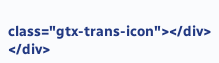class="gtx-trans-icon"></div>
</div>